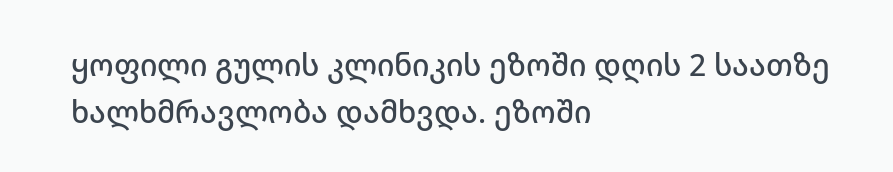ყოფილი გულის კლინიკის ეზოში დღის 2 საათზე ხალხმრავლობა დამხვდა. ეზოში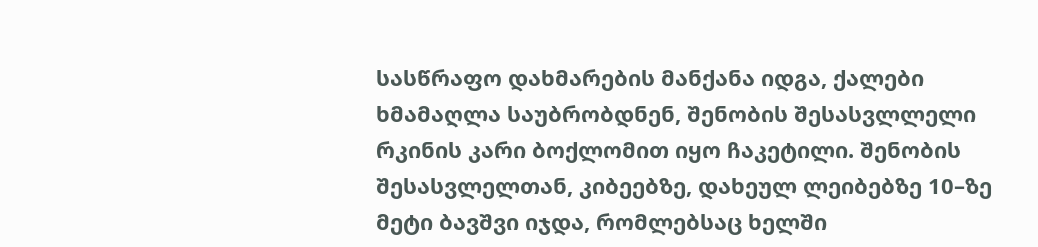სასწრაფო დახმარების მანქანა იდგა, ქალები ხმამაღლა საუბრობდნენ, შენობის შესასვლლელი რკინის კარი ბოქლომით იყო ჩაკეტილი. შენობის შესასვლელთან, კიბეებზე, დახეულ ლეიბებზე 10–ზე მეტი ბავშვი იჯდა, რომლებსაც ხელში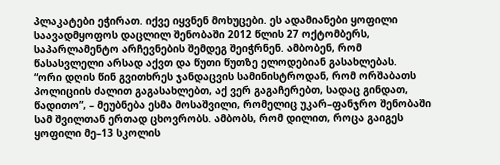პლაკატები ეჭირათ. იქვე იყვნენ მოხუცები. ეს ადამიანები ყოფილი საავადმყოფოს დაცლილ შენობაში 2012 წლის 27 ოქტომბერს, საპარლამენტო არჩევნების შემდეგ შეიჭრნენ. ამბობენ, რომ წასასვლელი არსად აქვთ და წუთი წუთზე ელოდებიან გასახლებას.
“ორი დღის წინ გვითხრეს ჯანდაცვის სამინისტროდან, რომ ორშაბათს პოლიციის ძალით გაგასახლებთ, აქ ვერ გაგაჩერებთ, სადაც გინდათ, წადითო”, – მეუბნება ესმა მოსაშვილი, რომელიც უკარ–ფანჯრო შენობაში სამ შვილთან ერთად ცხოვრობს. ამბობს, რომ დილით, როცა გაიგეს ყოფილი მე–13 სკოლის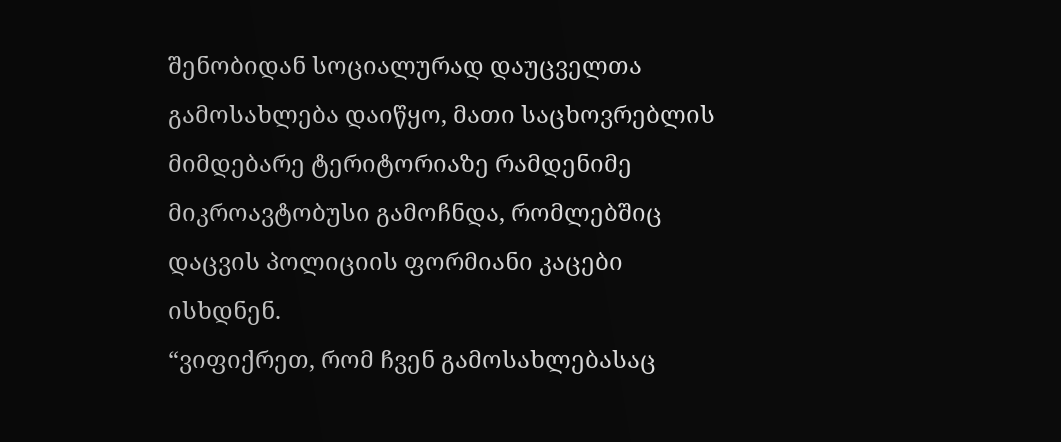შენობიდან სოციალურად დაუცველთა გამოსახლება დაიწყო, მათი საცხოვრებლის მიმდებარე ტერიტორიაზე რამდენიმე მიკროავტობუსი გამოჩნდა, რომლებშიც დაცვის პოლიციის ფორმიანი კაცები ისხდნენ.
“ვიფიქრეთ, რომ ჩვენ გამოსახლებასაც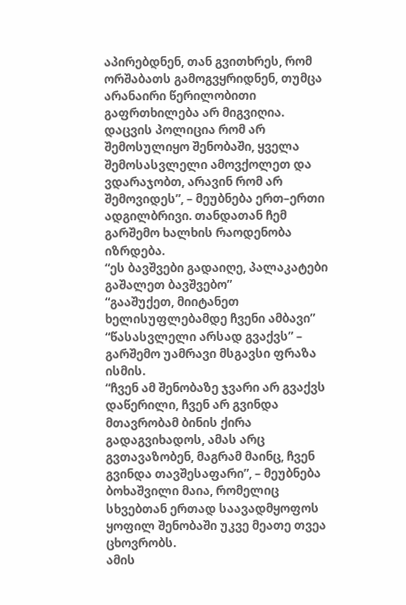აპირებდნენ, თან გვითხრეს, რომ ორშაბათს გამოგვყრიდნენ, თუმცა არანაირი წერილობითი გაფრთხილება არ მიგვიღია. დაცვის პოლიცია რომ არ შემოსულიყო შენობაში, ყველა შემოსასვლელი ამოვქოლეთ და ვდარაჯობთ, არავინ რომ არ შემოვიდეს”, – მეუბნება ერთ–ერთი ადგილბრივი. თანდათან ჩემ გარშემო ხალხის რაოდენობა იზრდება.
“ეს ბავშვები გადაიღე, პალაკატები გაშალეთ ბავშვებო”
“გააშუქეთ, მიიტანეთ ხელისუფლებამდე ჩვენი ამბავი”
“წასასვლელი არსად გვაქვს” – გარშემო უამრავი მსგავსი ფრაზა ისმის.
“ჩვენ ამ შენობაზე ჯვარი არ გვაქვს დაწერილი, ჩვენ არ გვინდა მთავრობამ ბინის ქირა გადაგვიხადოს, ამას არც გვთავაზობენ, მაგრამ მაინც, ჩვენ გვინდა თავშესაფარი”, – მეუბნება ბოხაშვილი მაია, რომელიც სხვებთან ერთად საავადმყოფოს ყოფილ შენობაში უკვე მეათე თვეა ცხოვრობს.
ამის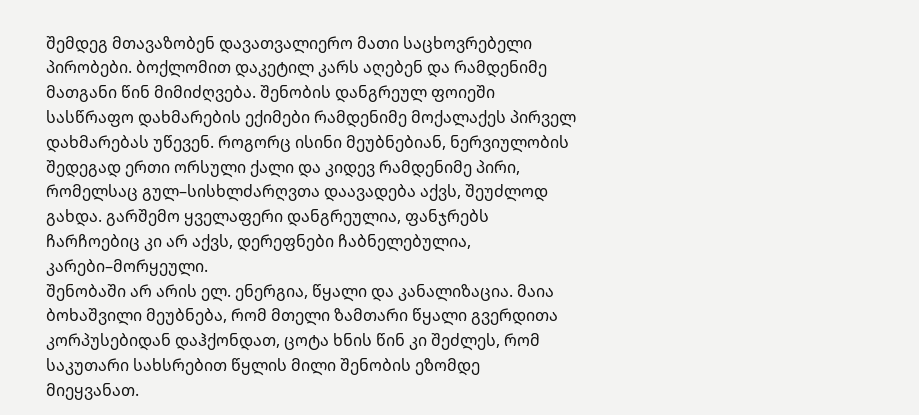შემდეგ მთავაზობენ დავათვალიერო მათი საცხოვრებელი პირობები. ბოქლომით დაკეტილ კარს აღებენ და რამდენიმე მათგანი წინ მიმიძღვება. შენობის დანგრეულ ფოიეში სასწრაფო დახმარების ექიმები რამდენიმე მოქალაქეს პირველ დახმარებას უწევენ. როგორც ისინი მეუბნებიან, ნერვიულობის შედეგად ერთი ორსული ქალი და კიდევ რამდენიმე პირი, რომელსაც გულ–სისხლძარღვთა დაავადება აქვს, შეუძლოდ გახდა. გარშემო ყველაფერი დანგრეულია, ფანჯრებს ჩარჩოებიც კი არ აქვს, დერეფნები ჩაბნელებულია, კარები–მორყეული.
შენობაში არ არის ელ. ენერგია, წყალი და კანალიზაცია. მაია ბოხაშვილი მეუბნება, რომ მთელი ზამთარი წყალი გვერდითა კორპუსებიდან დაჰქონდათ, ცოტა ხნის წინ კი შეძლეს, რომ საკუთარი სახსრებით წყლის მილი შენობის ეზომდე მიეყვანათ.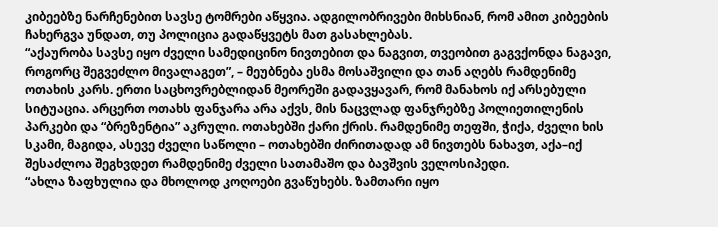კიბეებზე ნარჩენებით სავსე ტომრები აწყვია. ადგილობრივები მიხსნიან, რომ ამით კიბეების ჩახერგვა უნდათ, თუ პოლიცია გადაწყვეტს მათ გასახლებას.
“აქაურობა სავსე იყო ძველი სამედიცინო ნივთებით და ნაგვით, თვეობით გაგვქონდა ნაგავი, როგორც შეგვეძლო მივალაგეთ”, – მეუბნება ესმა მოსაშვილი და თან აღებს რამდენიმე ოთახის კარს. ერთი საცხოვრებლიდან მეორეში გადავყავარ, რომ მანახოს იქ არსებული სიტუაცია. არცერთ ოთახს ფანჯარა არა აქვს, მის ნაცვლად ფანჯრებზე პოლიეთილენის პარკები და “ბრეზენტია” აკრული. ოთახებში ქარი ქრის. რამდენიმე თეფში, ჭიქა, ძველი ხის სკამი, მაგიდა, ასევე ძველი საწოლი – ოთახებში ძირითადად ამ ნივთებს ნახავთ, აქა–იქ შესაძლოა შეგხვდეთ რამდენიმე ძველი სათამაშო და ბავშვის ველოსიპედი.
“ახლა ზაფხულია და მხოლოდ კოღოები გვაწუხებს. ზამთარი იყო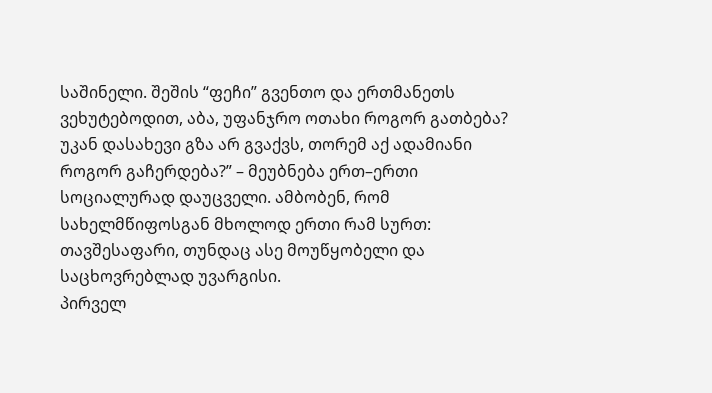საშინელი. შეშის “ფეჩი” გვენთო და ერთმანეთს ვეხუტებოდით, აბა, უფანჯრო ოთახი როგორ გათბება? უკან დასახევი გზა არ გვაქვს, თორემ აქ ადამიანი როგორ გაჩერდება?” – მეუბნება ერთ–ერთი სოციალურად დაუცველი. ამბობენ, რომ სახელმწიფოსგან მხოლოდ ერთი რამ სურთ: თავშესაფარი, თუნდაც ასე მოუწყობელი და საცხოვრებლად უვარგისი.
პირველ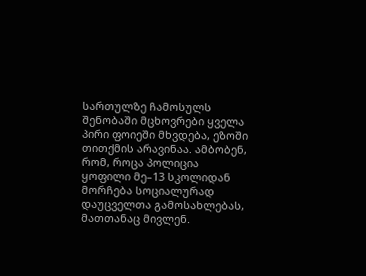სართულზე ჩამოსულს შენობაში მცხოვრები ყველა პირი ფოიეში მხვდება, ეზოში თითქმის არავინაა. ამბობენ, რომ, როცა პოლიცია ყოფილი მე–13 სკოლიდან მორჩება სოციალურად დაუცველთა გამოსახლებას, მათთანაც მივლენ.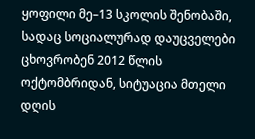ყოფილი მე–13 სკოლის შენობაში, სადაც სოციალურად დაუცველები ცხოვრობენ 2012 წლის ოქტომბრიდან, სიტუაცია მთელი დღის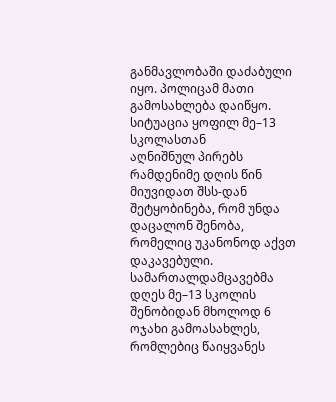განმავლობაში დაძაბული იყო. პოლიცამ მათი გამოსახლება დაიწყო.
სიტუაცია ყოფილ მე–13 სკოლასთან
აღნიშნულ პირებს რამდენიმე დღის წინ მიუვიდათ შსს-დან შეტყობინება, რომ უნდა დაცალონ შენობა, რომელიც უკანონოდ აქვთ დაკავებული. სამართალდამცავებმა დღეს მე–13 სკოლის შენობიდან მხოლოდ 6 ოჯახი გამოასახლეს, რომლებიც წაიყვანეს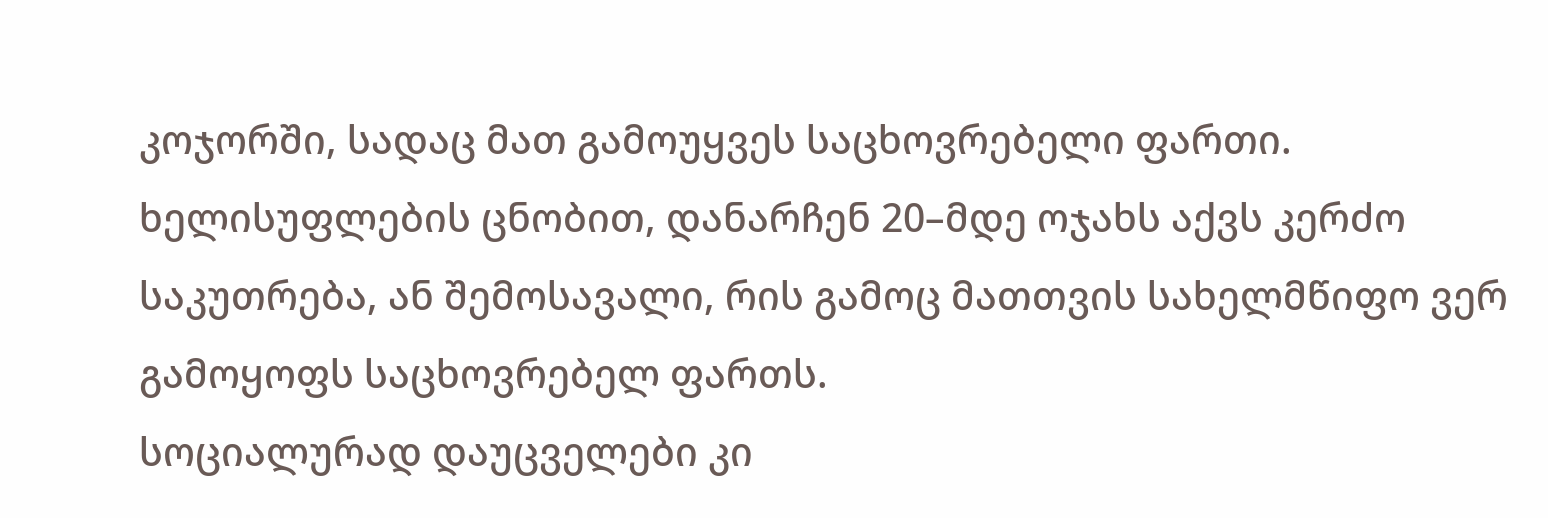კოჯორში, სადაც მათ გამოუყვეს საცხოვრებელი ფართი. ხელისუფლების ცნობით, დანარჩენ 20–მდე ოჯახს აქვს კერძო საკუთრება, ან შემოსავალი, რის გამოც მათთვის სახელმწიფო ვერ გამოყოფს საცხოვრებელ ფართს.
სოციალურად დაუცველები კი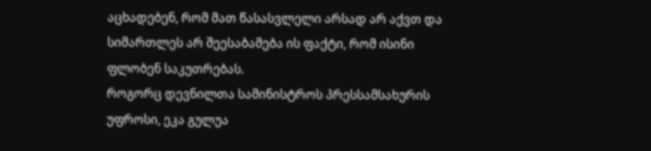აცხადებენ, რომ მათ წასასვლელი არსად არ აქვთ და სიმართლეს არ შეესაბამება ის ფაქტი, რომ ისინი ფლობენ საკუთრებას.
როგორც დევნილთა სამინისტროს პრესსამსახურის უფროსი, ეკა გულუა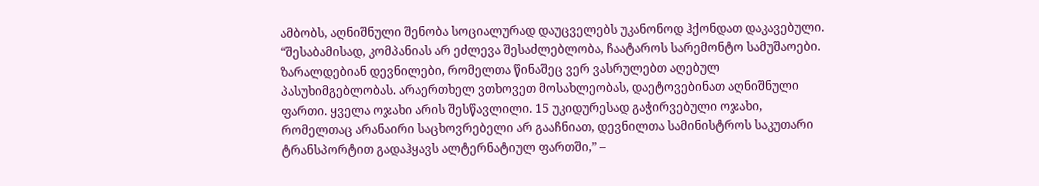ამბობს, აღნიშნული შენობა სოციალურად დაუცველებს უკანონოდ ჰქონდათ დაკავებული.
“შესაბამისად, კომპანიას არ ეძლევა შესაძლებლობა, ჩაატაროს სარემონტო სამუშაოები. ზარალდებიან დევნილები, რომელთა წინაშეც ვერ ვასრულებთ აღებულ პასუხიმგებლობას. არაერთხელ ვთხოვეთ მოსახლეობას, დაეტოვებინათ აღნიშნული ფართი. ყველა ოჯახი არის შესწავლილი. 15 უკიდურესად გაჭირვებული ოჯახი, რომელთაც არანაირი საცხოვრებელი არ გააჩნიათ, დევნილთა სამინისტროს საკუთარი ტრანსპორტით გადაჰყავს ალტერნატიულ ფართში,” –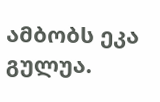ამბობს ეკა გულუა.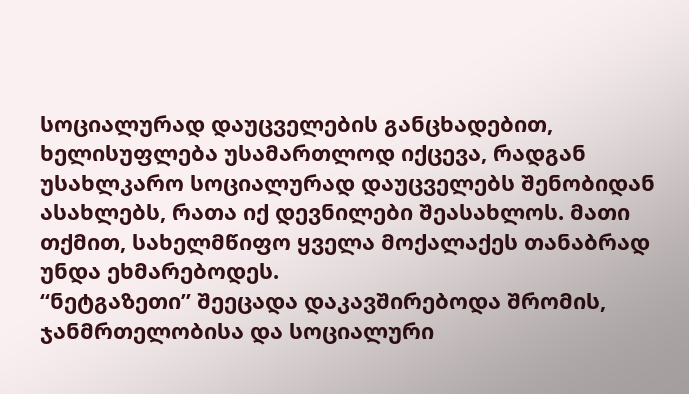სოციალურად დაუცველების განცხადებით, ხელისუფლება უსამართლოდ იქცევა, რადგან უსახლკარო სოციალურად დაუცველებს შენობიდან ასახლებს, რათა იქ დევნილები შეასახლოს. მათი თქმით, სახელმწიფო ყველა მოქალაქეს თანაბრად უნდა ეხმარებოდეს.
“ნეტგაზეთი” შეეცადა დაკავშირებოდა შრომის, ჯანმრთელობისა და სოციალური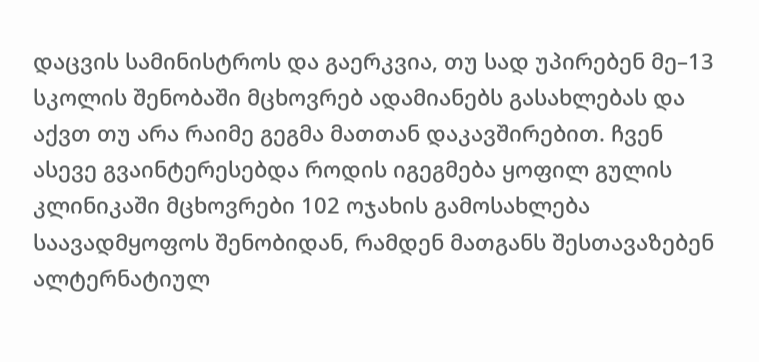დაცვის სამინისტროს და გაერკვია, თუ სად უპირებენ მე–13 სკოლის შენობაში მცხოვრებ ადამიანებს გასახლებას და აქვთ თუ არა რაიმე გეგმა მათთან დაკავშირებით. ჩვენ ასევე გვაინტერესებდა როდის იგეგმება ყოფილ გულის კლინიკაში მცხოვრები 102 ოჯახის გამოსახლება საავადმყოფოს შენობიდან, რამდენ მათგანს შესთავაზებენ ალტერნატიულ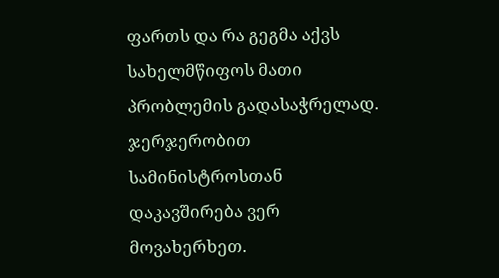ფართს და რა გეგმა აქვს სახელმწიფოს მათი პრობლემის გადასაჭრელად. ჯერჯერობით სამინისტროსთან დაკავშირება ვერ მოვახერხეთ.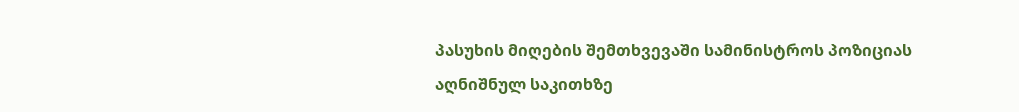პასუხის მიღების შემთხვევაში სამინისტროს პოზიციას აღნიშნულ საკითხზე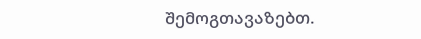შემოგთავაზებთ.